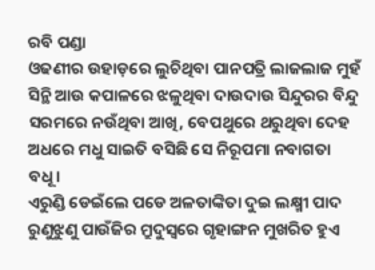ରବି ପଣ୍ଡା
ଓଢଣୀର ଉହାଡ଼ରେ ଲୁଚିଥିବା ପାନପତ୍ରି ଲାଜଲାଜ ମୁହଁ
ସିନ୍ଥି ଆଉ କପାଳରେ ଝଳୁଥିବା ଦାଉଦାଉ ସିନ୍ଦୁରର ବିନ୍ଦୁ
ସରମରେ ନଉଁଥିବା ଆଖି, ବେପଥୁରେ ଥରୁଥିବା ଦେହ
ଅଧରେ ମଧୁ ସାଇତି ବସିଛି ସେ ନିରୂପମା ନବାଗତା ବଧୂ।
ଏରୁଣ୍ଡି ଡେଇଁଲେ ପଡେ ଅଳତାଙ୍କିତା ଦୁଇ ଲକ୍ଷ୍ମୀ ପାଦ
ରୁଣୁଝୁଣୁ ପାଉଁଜିର ମ୍ରୁଦୁସ୍ୱରେ ଗୃହାଙ୍ଗନ ମୁଖରିତ ହୁଏ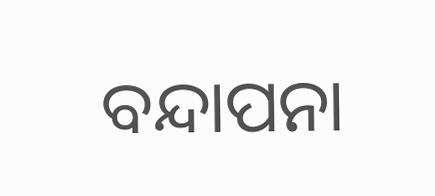ବନ୍ଦାପନା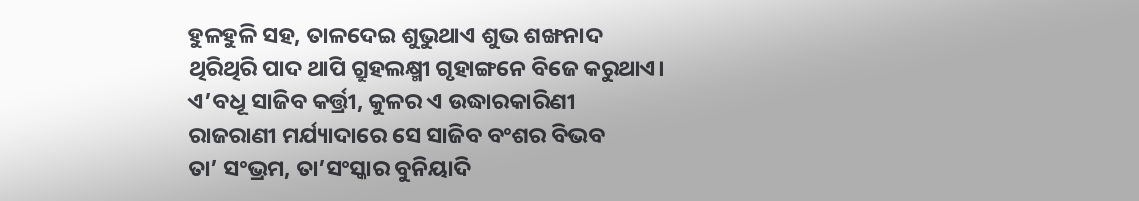ହୁଳହୁଳି ସହ, ତାଳଦେଇ ଶୁଭୁଥାଏ ଶୁଭ ଶଙ୍ଖନାଦ
ଥିରିଥିରି ପାଦ ଥାପି ଗ୍ରୁହଲକ୍ଷ୍ମୀ ଗୃହାଙ୍ଗନେ ବିଜେ କରୁଥାଏ।
ଏ’ବଧୂ ସାଜିବ କର୍ତ୍ତ୍ରୀ, କୁଳର ଏ ଉଦ୍ଧାରକାରିଣୀ
ରାଜରାଣୀ ମର୍ଯ୍ୟାଦାରେ ସେ ସାଜିବ ବଂଶର ବିଭବ
ତା’ ସଂଭ୍ରମ, ତା’ସଂସ୍କାର ବୁନିୟାଦି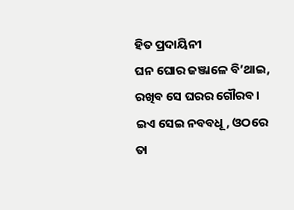ହିତ ପ୍ରଦାୟିନୀ
ଘନ ଘୋର ଜଞ୍ଜାଳେ ବି’ଥାଇ, ରଖିବ ସେ ଘରର ଗୌରବ।
ଇଏ ସେଇ ନବବଧୂ, ଓଠରେ ତା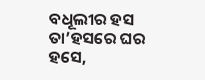ବଧୂଲୀର ହସ
ତା’ହସରେ ଘର ହସେ,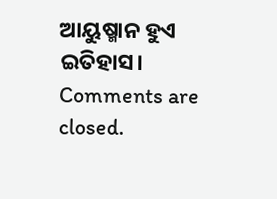ଆୟୁଷ୍ମାନ ହୁଏ ଇତିହାସ।
Comments are closed.